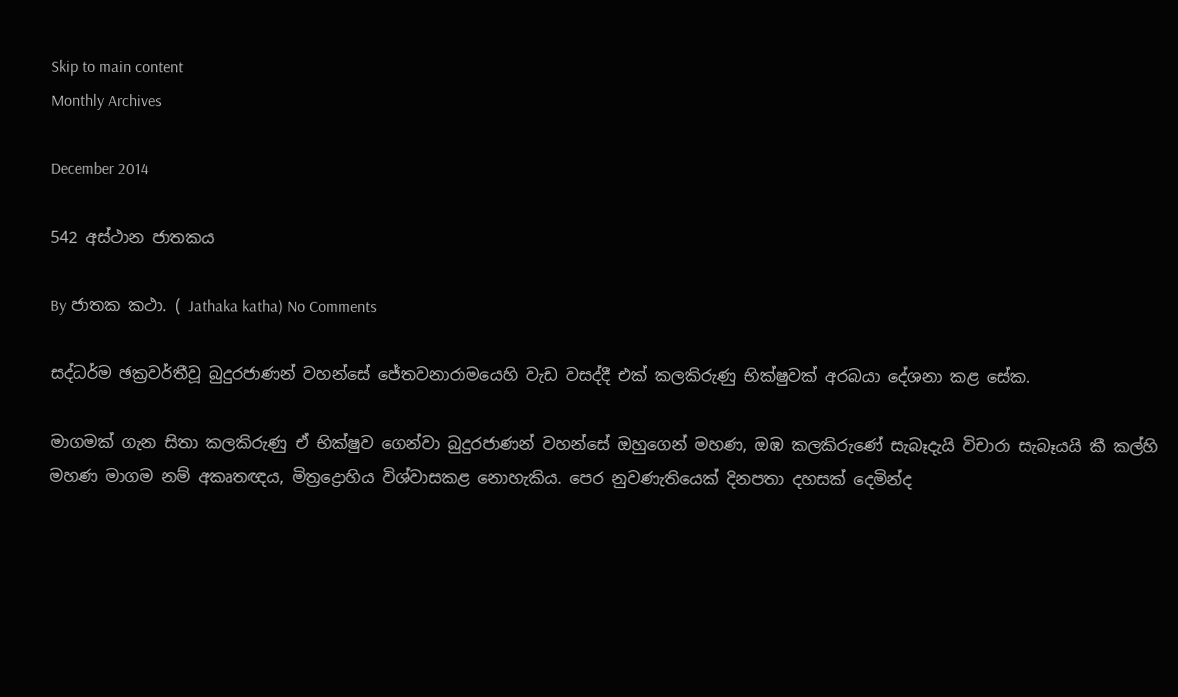Skip to main content
Monthly Archives

December 2014

542 අස්ථාන ජාතකය

By ජාතක කථා. ( Jathaka katha) No Comments

සද්ධර්ම ඡක්‍රවර්තීවූ බුදුරජාණන් වහන්සේ ජේතවනාරාමයෙහි වැඩ වසද්දී එක් කලකිරුණු භික්ෂුවක් අරබයා දේශනා කළ සේක.

මාගමක් ගැන සිතා කලකිරුණු ඒ භික්ෂුව ගෙන්වා බුදුරජාණන් වහන්සේ ඔහුගෙන් මහණ, ඔඹ කලකිරුණේ සැබෑදැයි විචාරා සැබෑයයි කී කල්හි මහණ මාගම නම් අකෘතඥය, මිත්‍රද්‍රොහිය විශ්වාසකළ නොහැකිය. පෙර නුවණැතියෙක් දිනපතා දහසක් දෙමින්ද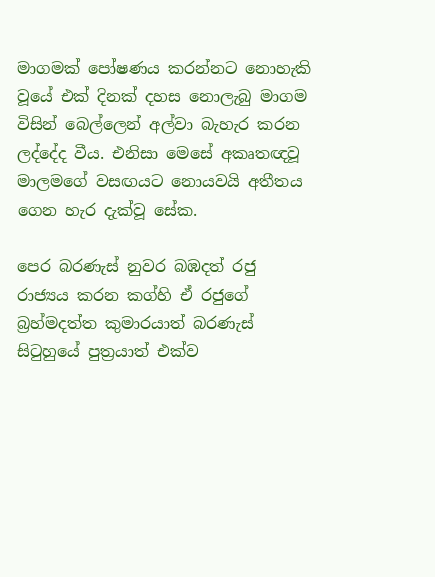මාගමක් පෝෂණය කරන්නට නොහැකි වූයේ එක් දිනක් දහස නොලැබු මාගම විසින් බෙල්ලෙන් අල්වා බැහැර කරන ලද්දේද වීය. එනිසා මෙසේ අකෘතඥවූ මාලමගේ වසඟයට නොයවයි අතීතය ගෙන හැර දැක්වූ සේක.

පෙර බරණැස් නුවර බඹදත් රජු රාජ්‍යය කරන කග්හි ඒ රජුගේ බ්‍රහ්මදත්ත කුමාරයාත් බරණැස් සිටුහුයේ පුත්‍රයාත් එක්ව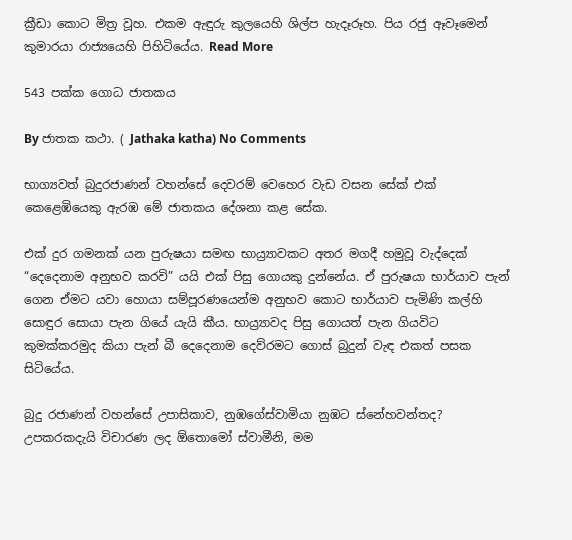ක්‍රීඩා කොට මිත්‍ර වූහ. එකම ඇඳුරු කුලයෙහි ශිල්ප හැදෑරූහ. පිය රජු ඈවෑමෙන් කුමාරයා රාජ්‍යයෙහි පිහිටියේය. Read More

543 පක්ක ගොධ ජාතකය

By ජාතක කථා. ( Jathaka katha) No Comments

භාග්‍යවත් බුදුරජාණන් වහන්සේ දෙවරම් වෙහෙර වැඩ වසන සේක් එක් කෙළෙඹියෙකු ඇරඹ මේ ජාතකය දේශනා කළ සේක.

එක් දුර ගමනක් යන පුරුෂයා සමඟ භාය්‍ර්‍යාවකට අතර මගදී හමුවූ වැද්දෙක් “දෙදෙනාම අනුභව කරවි” යයි එක් පිසු ගොයකු දුන්නේය. ඒ පුරුෂයා භාර්යාව පැන් ගෙන ඒමට යවා හොයා සම්පූරණයෙන්ම අනුභව කොට භාර්යාව පැමිණි කල්හි සොඳුර සොයා පැන ගියේ යැයි කීය. භාය්‍ර්‍යාවද පිසු ගොයත් පැන ගියවිට කුමක්කරමුද කියා පැන් බී දෙදෙනාම දෙව්රමට ගොස් බුදුන් වැඳ එකත් පසක සිටියේය.

බුදු රජාණන් වහන්සේ උපාසිකාව, නුඹගේස්වාමියා නුඹට ස්නේහවන්තද? උපකරකදැයි විචාරණ ලද ඕතොමෝ ස්වාමීනි, මම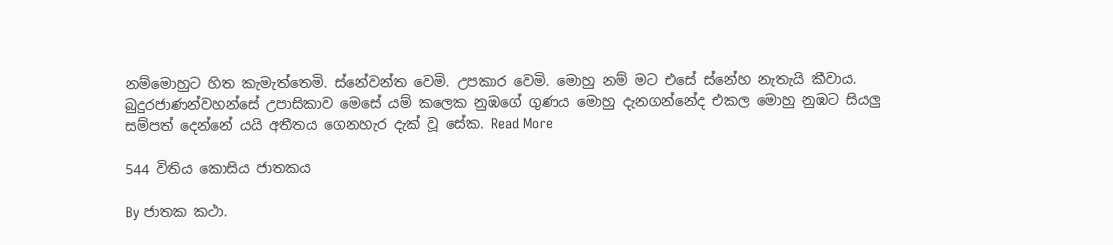නම්මොහුට හිත කැමැත්තෙමි. ස්නේවන්ත වෙමි. උපකාර වෙමි. මොහු නම් මට එසේ ස්නේහ නැතැයි කීවාය. බුදුරජාණන්වහන්සේ උපාසිකාව මෙසේ යම් කලෙක නුඹගේ ගුණය මොහු දැනගන්නේද එකල මොහු නුඹට සියලු සම්පත් දෙන්නේ යයි අතීතය ගෙනහැර දැක් වූ සේක. Read More

544 විතිය කොසිය ජාතකය

By ජාතක කථා.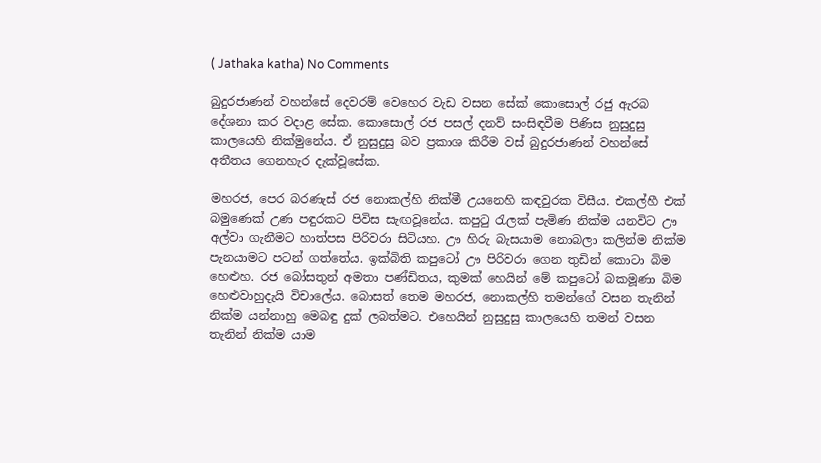( Jathaka katha) No Comments

බුදුරජාණන් වහන්සේ දෙවරම් වෙහෙර වැඩ වසන සේක් කොසොල් රජු ඇරබ දේශනා කර වදාළ සේක. කොසොල් රජ පසල් දනව් සංසිඳවීම පිණිස නුසුදුසු කාලයෙහි නික්මුනේය. ඒ නුසුදුසු බව ප්‍රකාශ කිරීම වස් බුදුරජාණන් වහන්සේ අතීතය ගෙනහැර දැක්වූසේක.

මහරජ, පෙර බරණැස් රජ නොකල්හි නික්මී උයනෙහි කඳවුරක විසීය. එකල්හී එක් බමුණෙක් උණ පඳුරකට පිවිස සැඟවූනේය. කපුටු රැලක් පැමිණ නික්ම යනවිට ඌ අල්වා ගැනීමට හාත්පස පිරිවරා සිටියහ. ඌ හිරු බැසයාම නොබලා කලින්ම නික්ම පැනයාමට පටන් ගත්තේය. ඉක්බිති කපුටෝ ඌ පිරිවරා ගෙන තුඩින් කොටා බිම හෙළුහ. රජ බෝසතුන් අමතා පණ්ඩිතය, කුමක් හෙයින් මේ කපුටෝ බකමූණා බිම හෙළුවාහුදැයි විචාලේය. බොසත් තෙම මහරජ, නොකල්හි තමන්ගේ වසන තැනින් නික්ම යන්නාහු මෙබඳු දුක් ලබත්මට. එහෙයින් නුසුදුසු කාලයෙහි තමන් වසන තැනින් නික්ම යාම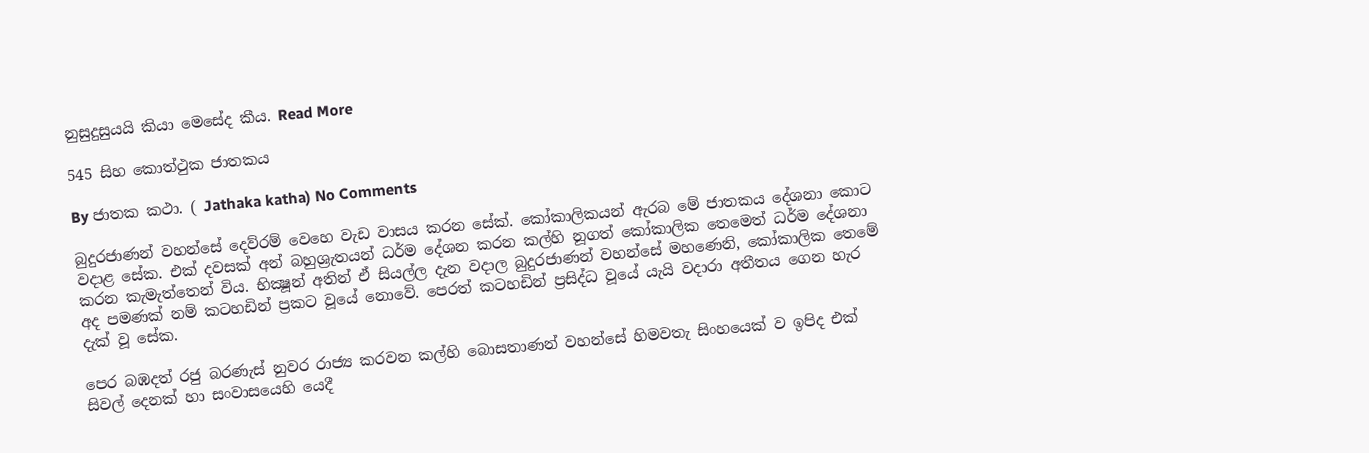නුසුදුසුයයි කියා මෙසේද කීය. Read More

545 සිහ කොත්ථුක ජාතකය

By ජාතක කථා. ( Jathaka katha) No Comments

බුදුරජාණන් වහන්සේ දෙව්රම් වෙහෙ වැඩ වාසය කරන සේක්. කෝකාලිකයන් ඇරබ මේ ජාතකය දේශනා කොට වදාළ සේක. එක් දවසක් අන් බහුශ්‍රැතයන් ධර්ම දේශන කරන කල්හි නූගත් කෝකාලික තෙමෙත් ධර්ම දේශනා කරන කැමැත්තෙන් විය. භික්‍ෂූන් අතින් ඒ සියල්ල දැන වදාල බුදුරජාණන් වහන්සේ මහණෙනි, කෝකාලික තෙමේ අද පමණක් නම් කටහඩින් ප්‍රකට වූයේ නොවේ. පෙරත් කටහඩින් ප්‍රසිද්ධ වූයේ යැයි වදාරා අතීතය ගෙන හැර දැක් වූ සේක.

පෙර බඹදත් රජු බරණැස් නුවර රාජ්‍ය කරවන කල්හි බොසතාණන් වහන්සේ හිමවතැ සිංහයෙක් ව ඉපිද එක් සිවල් දෙනක් හා සංවාසයෙහි යෙදී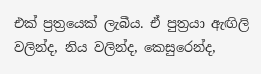එක් ප්‍රත්‍රයෙක් ලැබීය. ඒ පුත්‍රයා ඇඟිලි වලින්ද, නිය වලින්ද, කෙසුරෙන්ද,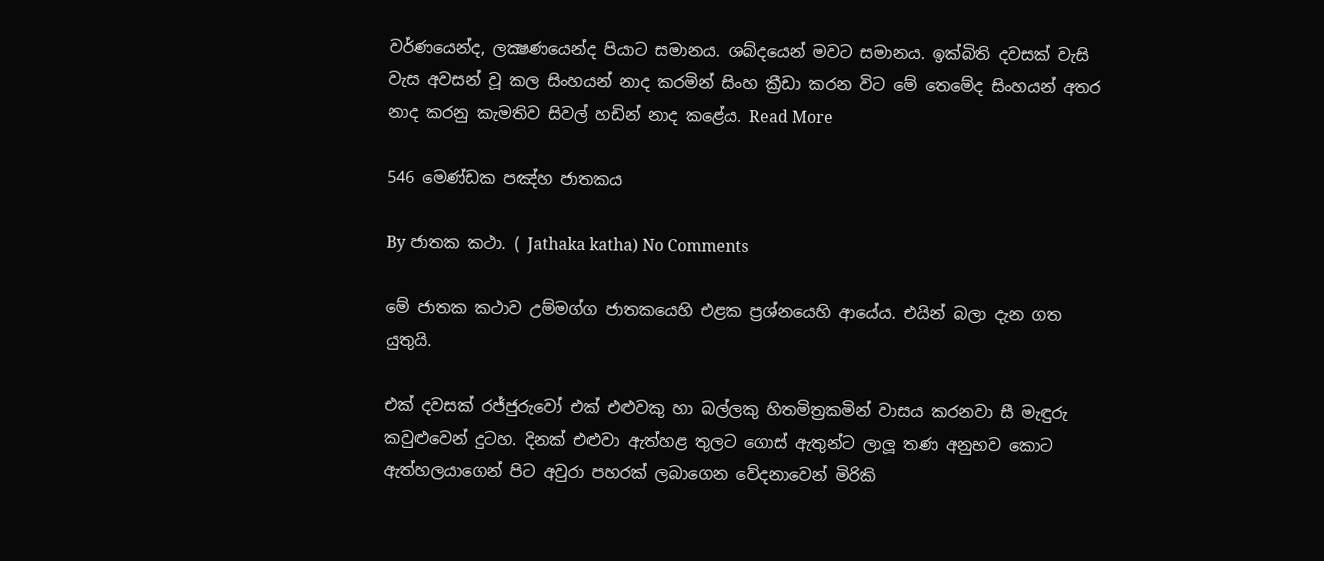වර්ණයෙන්ද, ලක්‍ෂණයෙන්ද පියාට සමානය. ශබ්දයෙන් මවට සමානය. ඉක්බිති දවසක් වැසි වැස අවසන් වූ කල සිංහයන් නාද කරමින් සිංහ ක්‍රීඩා කරන විට මේ තෙමේද සිංහයන් අතර නාද කරනු කැමතිව සිවල් හඩින් නාද කළේය. Read More

546 මෙණ්ඩක පඤ්හ ජාතකය

By ජාතක කථා. ( Jathaka katha) No Comments

මේ ජාතක කථාව උම්මග්ග ජාතකයෙහි එළක ප්‍රශ්නයෙහි ආයේය. එයින් බලා දැන ගත යුතුයි.

එක් දවසක් රජ්ජුරුවෝ එක් එළුවකු හා බල්ලකු හිතමිත්‍රකමින් වාසය කරනවා සී මැඳුරු කවුළුවෙන් දුටහ. දිනක් එළුවා ඇත්හළ තුලට ගොස් ඇතුන්ට ලාලූ තණ අනුභව කොට ඇත්හලයාගෙන් පිට අවුරා පහරක් ලබාගෙන වේදනාවෙන් මිරිකි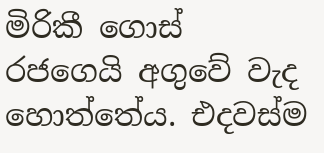මිරිකී ගොස් රජගෙයි අගුවේ වැද හොත්තේය. එදවස්ම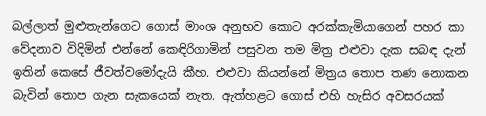බල්ලාත් මුළුතැන්ගෙට ගොස් මාංශ අනුභව කොට අරක්කැමියාගෙන් පහර කා වේදනාව විදිමින් එන්නේ කෙඳිරිගාමින් පසුවන තම මිත්‍ර එළුවා දැක සබඳ දැන් ඉතින් කෙසේ ජීවත්වමෝදැයි කීහ. එළුවා කියන්නේ මිත්‍රය තොප තණ නොකන බැවින් තොප ගැන සැකයෙක් නැත. ඇත්හළට ගොස් එහි හැසිර අවසරයක්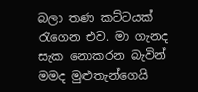බලා තණ කට්ටයක් රැගෙන එව. මා ගැනද සැක නොකරන බැවින් මමද මුළුතැන්ගෙයි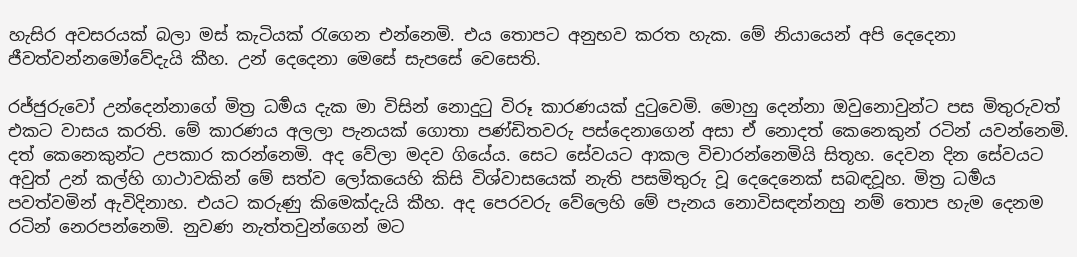හැසිර අවසරයක් බලා මස් කැටියක් රැගෙන එන්නෙමි. එය තොපට අනුභව කරත හැක. මේ නියායෙන් අපි දෙදෙනා ජීවත්වන්නමෝවේදැයි කීහ. උන් දෙදෙනා මෙසේ සැපසේ වෙසෙති.

රජ්ජුරුවෝ උන්දෙන්නාගේ මිත්‍ර ධර්‍මය දැක මා විසින් නොදුටු විරූ කාරණයක් දුටුවෙමි. මොහු දෙන්නා ඔවුනොවුන්ට පස මිතුරුවත් එකට වාසය කරති. මේ කාරණය අලලා පැනයක් ගොතා පණ්ඩිතවරු පස්දෙනාගෙන් අසා ඒ නොදත් කෙනෙකුන් රටින් යවන්නෙමි. දත් කෙනෙකුන්ට උපකාර කරන්නෙමි. අද වේලා මදව ගියේය. සෙට සේවයට ආකල විචාරන්නෙමියි සිතූහ. දෙවන දින සේවයට අවුත් උන් කල්හි ගාථාවකින් මේ සත්ව ලෝකයෙහි කිසි විශ්වාසයෙක් නැති පසමිතුරු වූ දෙදෙනෙක් සබඳවූහ. මිත්‍ර ධර්‍මය පවත්වමින් ඇවිදිනාහ. එයට කරුණු කිමෙක්දැයි කීහ. අද පෙරවරු වේලෙහි මේ පැනය නොවිසඳන්නහු නම් තොප හැම දෙනම රටින් නෙරපන්නෙමි. නුවණ නැත්තවුන්ගෙන් මට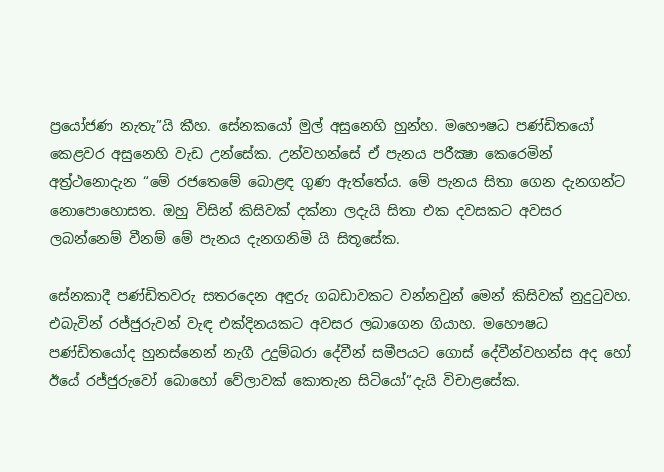ප්‍රයෝජණ නැතැ”යි කීහ. සේනකයෝ මුල් අසුනෙහි හුන්හ. මහෞෂධ පණ්ඩිතයෝ කෙළවර අසුනෙහි වැඩ උන්සේක. උන්වහන්සේ ඒ පැනය පරීක්‍ෂා කෙරෙමින් අත්‍ර්‍ථනොදැන “මේ රජතෙමේ බොළඳ ගුණ ඇත්තේය. මේ පැනය සිතා ගෙන දැනගන්ට නොපොහොසත. ඔහු විසින් කිසිවක් දක්නා ලදැයි සිතා එක දවසකට අවසර ලබන්නෙම් වීනම් මේ පැනය දැනගනිමි යි සිතූසේක.

සේනකාදී පණ්ඩිතවරු සතරදෙන අඳුරු ගබඩාවකට වන්නවුන් මෙන් කිසිවක් නුදුටුවහ. එබැවින් රජ්ජුරුවන් වැඳ එක්දිනයකට අවසර ලබාගෙන ගියාහ. මහෞෂධ පණ්ඩිතයෝද හුනස්නෙන් නැගී උදුම්බරා දේවීන් සමීපයට ගොස් දේවීන්වහන්ස අද හෝ ඊයේ රජ්ජුරුවෝ බොහෝ වේලාවක් කොතැන සිටියෝ”දැයි විචාළසේක.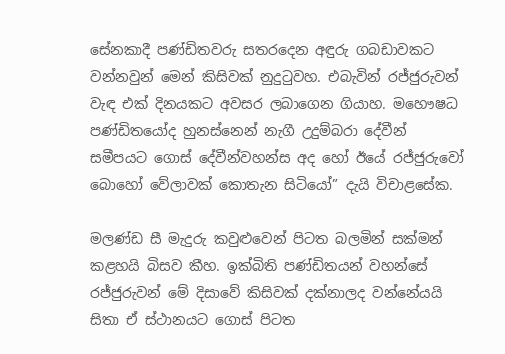සේනකාදී පණ්ඩිතවරු සතරදෙන අඳුරු ගබඩාවකට වන්නවුන් මෙන් කිසිවක් නුදුටුවහ. එබැවින් රජ්ජුරුවන් වැඳ එක් දිනයකට අවසර ලබාගෙන ගියාහ. මහෞෂධ පණ්ඩිතයෝද හුනස්නෙන් නැගී උදුම්බරා දේවීන් සමීපයට ගොස් දේවීන්වහන්ස අද හෝ ඊයේ රජ්ජුරුවෝ බොහෝ වේලාවක් කොතැන සිටියෝ” දැයි විචාළසේක.

මලණ්ඩ සී මැදුරු කවුළුවෙන් පිටත බලමින් සක්මන් කළහයි බිසව කීහ. ඉක්බිති පණ්ඩිතයන් වහන්සේ රජ්ජුරුවන් මේ දිසාවේ කිසිවක් දක්නාලද වන්නේයයි සිතා ඒ ස්ථානයට ගොස් පිටත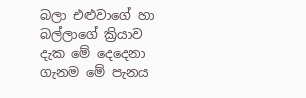බලා එළුවාගේ හා බල්ලාගේ ක්‍රියාව දැක මේ දෙදෙනා ගැනම මේ පැනය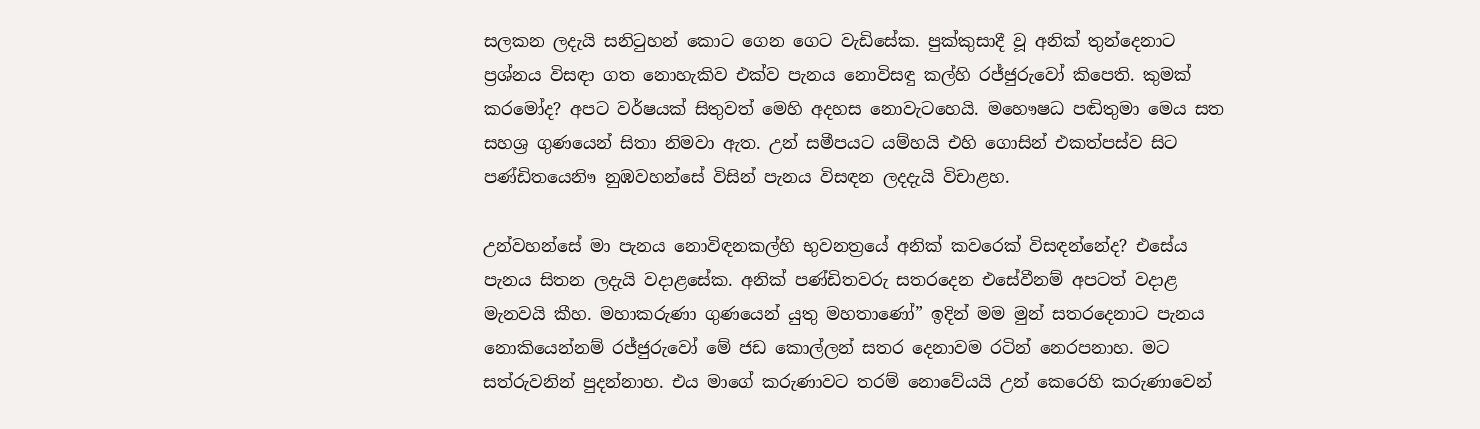සලකන ලදැයි සනිටුහන් කොට ගෙන ගෙට වැඩිසේක. පුක්කුසාදී වූ අනික් තුන්දෙනාට ප්‍රශ්නය විසඳා ගත නොහැකිව එක්ව පැනය නොවිසඳු කල්හි රජ්ජුරුවෝ කිපෙති. කුමක් කරමෝද? අපට වර්ෂයක් සිතුවත් මෙහි අදහස නොවැටහෙයි. මහෞෂධ පඬිතුමා මෙය සත සහශ්‍ර ගුණයෙන් සිතා නිමවා ඇත. උන් සමීපයට යම්හයි එහි ගොසින් එකත්පස්ව සිට පණ්ඩිතයෙනිෟ නුඹවහන්සේ විසින් පැනය විසඳන ලදදැයි විචාළහ.

උන්වහන්සේ මා පැනය නොවිඳනකල්හි භුවනත්‍රයේ අනික් කවරෙක් විසඳන්නේද? එසේය පැනය සිතන ලදැයි වදාළසේක. අනික් පණ්ඩිතවරු සතරදෙන එසේවීනම් අපටත් වදාළ මැනවයි කීහ. මහාකරුණා ගුණයෙන් යුතු මහතාණෝ” ඉදින් මම මුන් සතරදෙනාට පැනය නොකියෙන්නම් රජ්ජුරුවෝ මේ ජඩ කොල්ලන් සතර දෙනාවම රටින් නෙරපනාහ. මට සත්රුවනින් පුදන්නාහ. එය මාගේ කරුණාවට තරම් නොවේයයි උන් කෙරෙහි කරුණාවෙන්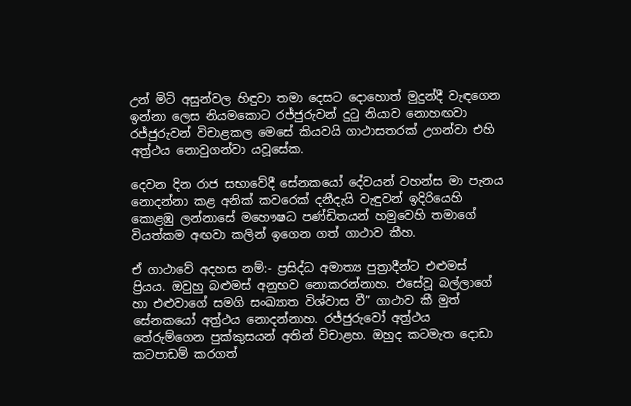උන් මිටි අසුන්වල හිඳුවා තමා දෙසට දොහොත් මුදුන්දී වැඳගෙන ඉන්නා ලෙස නියමකොට රජ්ජුරුවන් දුටු නියාව නොහඟවා රජ්ජුරුවන් විචාළකල මෙසේ කියවයි ගාථාසතරක් උගන්වා එහි අත්‍ර්‍ථය නොවුගන්වා යවූසේක.

දෙවන දින රාජ සභාවේදී සේනකයෝ දේවයන් වහන්ස මා පැනය නොදන්නා කළ අනික් කවරෙක් දනීදැයි වැඳුවන් ඉදිරියෙහි කොළඹු ලන්නාසේ මහෞෂධ පණ්ඩිතයන් හමුවෙහි තමාගේ වියත්කම අඟවා කලින් ඉගෙන ගත් ගාථාව කීහ.

ඒ ගාථාවේ අදහස නම්:- ප්‍රසිද්ධ අමාත්‍ය පුත්‍රාදීන්ට එළුමස් ප්‍රියය. ඔවුහු බළුමස් අනුභව නොකරන්නාහ. එසේවූ බල්ලාගේ හා එළුවාගේ සමගි සංඛ්‍යාත විශ්වාස වී” ගාථාව කී මුත් සේනකයෝ අත්‍ර්‍ථය නොදන්නාහ. රජ්ජුරුවෝ අත්‍ර්‍ථය තේරුම්ගෙන පුක්කුසයන් අතින් විචාළහ. ඔහුද කටමැත දොඩා කටපාඩම් කරගත්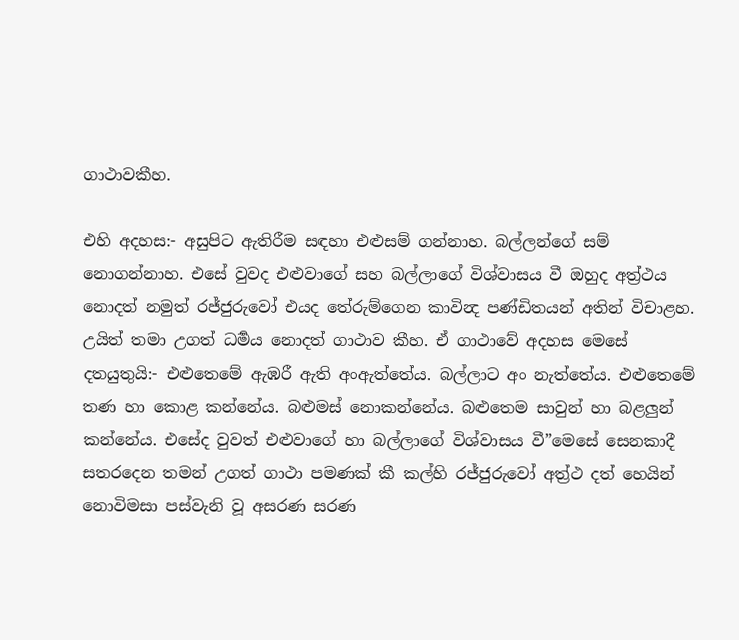ගාථාවකීහ.

එහි අදහස:- අසුපිට ඇතිරීම සඳහා එළුසම් ගන්නාහ. බල්ලන්ගේ සම් නොගන්නාහ. එසේ වුවද එළුවාගේ සහ බල්ලාගේ විශ්වාසය වී ඔහුද අත්‍ර්‍ථය නොදත් නමුත් රජ්ජුරුවෝ එයද තේරුම්ගෙන කාවින්‍ද පණ්ඩිතයන් අතින් විචාළහ. උයිත් තමා උගත් ධර්‍මය නොදත් ගාථාව කීහ. ඒ ගාථාවේ අදහස මෙසේ දතයුතුයි:- එළුතෙමේ ඇඹරී ඇති අංඇත්තේය. බල්ලාට අං නැත්තේය. එළුතෙමේ තණ හා කොළ කන්නේය. බළුමස් නොකන්නේය. බළුතෙම සාවුන් හා බළලුන් කන්නේය. එසේද වුවත් එළුවාගේ හා බල්ලාගේ විශ්වාසය වී”මෙසේ සෙනකාදී සතරදෙන තමන් උගත් ගාථා පමණක් කී කල්හි රජ්ජුරුවෝ අත්‍ර්‍ථ දත් හෙයින් නොවිමසා පස්වැනි වූ අසරණ සරණ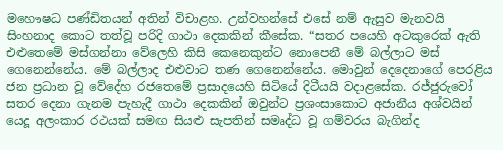මහෞෂධ පණ්ඩිතයන් අතින් විචාළහ. උන්වහන්සේ එසේ නම් ඇසුව මැනවයි සිංහනාද කොට තත්වූ පරිදි ගාථා දෙකකින් කීසේක. “සතර පයෙහි අටකුරෙක් ඇති එළුතෙමේ මස්ගන්නා වේලෙහි කිසි කෙනෙකුන්ට නොපෙනී මේ බල්ලාට මස් ගෙනෙන්නේය. මේ බල්ලාද එළුවාට තණ ගෙනෙන්නේය. මොවුන් දෙදෙනාගේ පෙරළිය ජන ප්‍රධාන වූ වේදේහ රජතෙමේ ප්‍රසාදයෙහි සිටියේ දිටීයයි වදාළසේක. රජ්ජුරුවෝ සතර දෙනා ගැනම පැහැදී ගාථා දෙකකින් ඔවුන්ට ප්‍රශංසාකොට අජානීය අශ්වයින් යෙදූ අලංකාර රථයක් සමඟ සියළු සැපතින් සමෘද්ධ වූ ගම්වරය බැගින්ද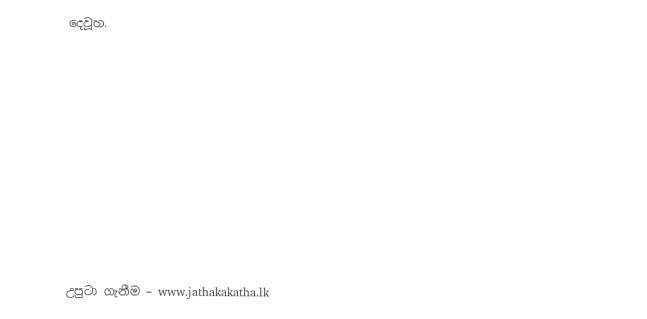දෙවූහ.









උපුටා ගැනීම – www.jathakakatha.lk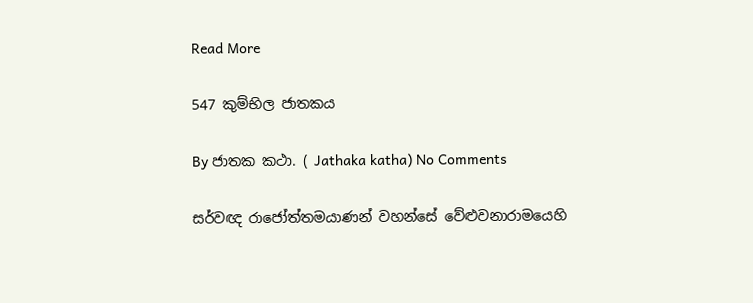Read More

547 කුම්භිල ජ‍ාතකය

By ජාතක කථා. ( Jathaka katha) No Comments

සර්වඥ රාජෝත්තමයාණන් වහන්සේ වේළුවනාරාමයෙහි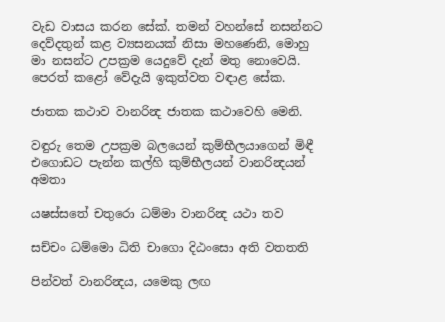වැඩ වාසය කරන සේක්. තමන් වහන්සේ නසන්නට දෙව්දතුන් කළ ව්‍යසනයක් නිසා මහණෙනි, මොහු මා නසන්ට උපක්‍රම යෙදුවේ දැන් මතු නොවෙයි. පෙරත් කළෝ වේදැයි ඉකුත්වත වඳාළ සේක.

ජාතක කථාව වානරින්‍ද ජාතක කථාවෙහි මෙනි.

වඳුරු තෙම උපක්‍රම බලයෙන් කුම්භීලයාගෙන් මිඳී එගොඩට පැන්න කල්හි කුම්භීලයන් වානරින්‍දයන් අමතා

යෂස්සතේ චතුරො ධම්මා වානරින්‍ද යථා තව

සච්චං ධම්මො ධිති චාගො දිඨංසො අති වතතති

පින්වත් වානරින්‍දය, යමෙකු ලඟ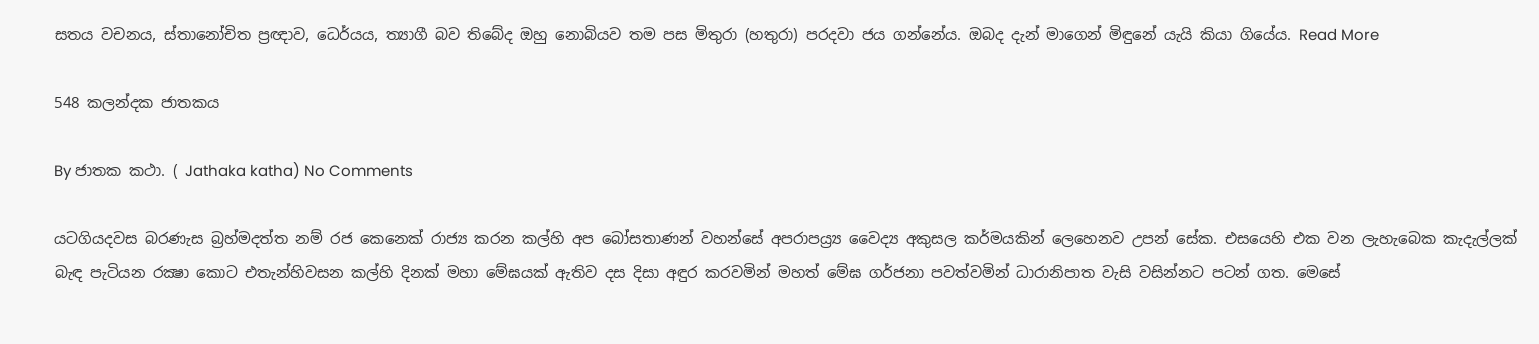සතය වචනය, ස්තානෝචිත ප්‍රඥාව, ධෙර්යය, ත්‍යාගී බව තිබේද ඔහු නොබියව තම පස මිතුරා (හතුරා) පරදවා ජය ගන්නේය. ඔබද දැන් මාගෙන් මිඳුනේ යැයි කියා ගියේය. Read More

548 කලන්දක ජාතකය

By ජාතක කථා. ( Jathaka katha) No Comments

යටගියදවස බරණැස බ්‍රහ්මදත්ත නම් රජ කෙනෙක් රාජ්‍ය කරන කල්හි අප බෝසතාණන් වහන්සේ අපරාපය්‍ර්‍ය වෛද්‍ය අකුසල කර්මයකින් ලෙහෙනව උපන් සේක. එසයෙහි එක වන ලැහැබෙක කැදැල්ලක් බැඳ පැටියන රක්‍ෂා කොට එතැන්හිවසන කල්හි දිනක් මහා මේඝයක් ඇතිව දස දිසා අඳුර කරවමින් මහත් මේඝ ගර්ජනා පවත්වමින් ධාරානිපාත වැසි වසින්නට පටන් ගත. මෙසේ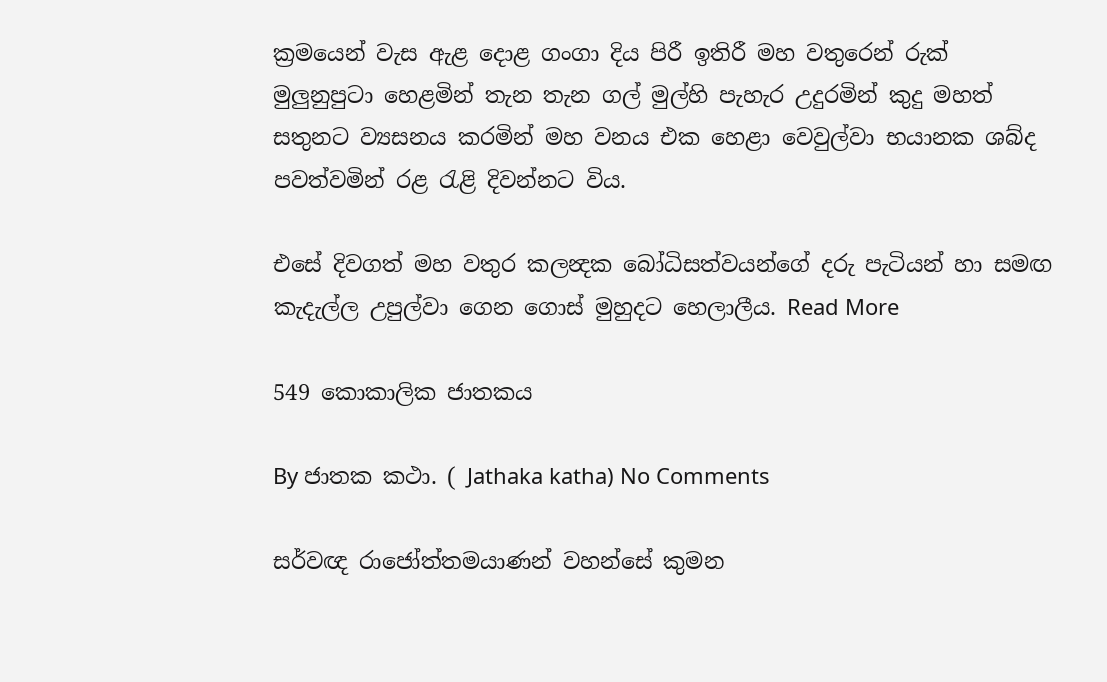ක්‍රමයෙන් වැස ඇළ දොළ ගංගා දිය පිරී ඉතිරී මහ වතුරෙන් රුක් මුලුනුපුටා හෙළමින් තැන තැන ගල් මුල්හි පැහැර උදුරමින් කුදු මහත් සතුනට ව්‍යසනය කරමින් මහ වනය එක හෙළා වෙවුල්වා භයානක ශබ්ද පවත්වමින් රළ රැළි දිවන්නට විය.

එසේ දිවගත් මහ වතුර කලන්‍දක බෝධිසත්වයන්ගේ දරු පැටියන් හා සමඟ කැදැල්ල උපුල්වා ගෙන ගොස් මුහුදට හෙලාලීය. Read More

549 කොකාලික ජාතකය

By ජාතක කථා. ( Jathaka katha) No Comments

සර්වඥ රාජෝත්තමයාණන් වහන්සේ කුමන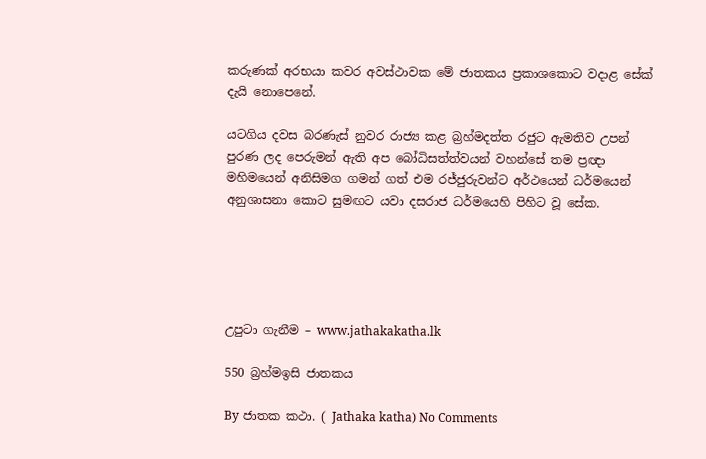කරුණක් අරභයා කවර අවස්ථාවක මේ ජාතකය ප්‍රකාශකොට වදාළ සේක් දැයි නොපෙනේ.

යටගිය දවස බරණැස් නුවර රාජ්‍ය කළ බ්‍රහ්මදත්ත රජුට ඇමතිව උපන් පුරණ ලද පෙරුමන් ඇති අප බෝධිසත්ත්වයන් වහන්සේ තම ප්‍රඥා මහිමයෙන් අනිසිමග ගමන් ගත් එම රජ්ජුරුවන්ට අර්ථයෙන් ධර්මයෙන් අනුශාසනා කොට සුමඟට යවා දසරාජ ධර්මයෙහි පිහිට වූ සේක.





උපුටා ගැනීම – www.jathakakatha.lk

550 බ්‍රහ්මඉසි ජාතකය

By ජාතක කථා. ( Jathaka katha) No Comments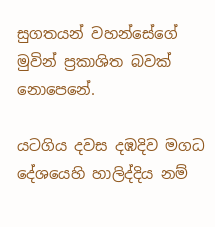සුගතයන් වහන්සේගේ මුවින් ප්‍රකාශිත බවක් නොපෙනේ.

යටගිය දවස දඹදිව මගධ දේශයෙහි හාලිද්දිය නම්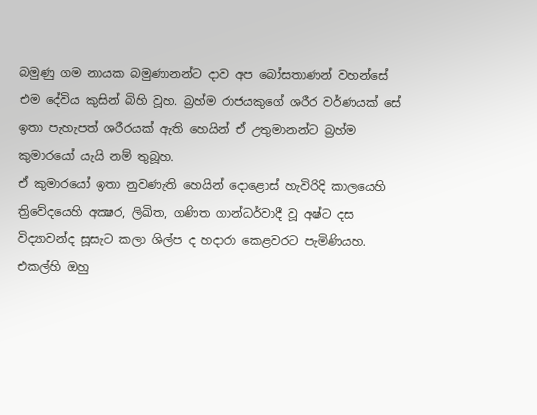බමුණු ගම නායක බමුණානන්ට දාව අප බෝසතාණන් වහන්සේ එම දේවිය කුසින් බිහි වූහ. බ්‍රහ්ම රාජයකුගේ ශරීර වර්ණයක් සේ ඉතා පැහැපත් ශරීරයක් ඇති හෙයින් ඒ උතුමානන්ට බ්‍රහ්ම කුමාරයෝ යැයි නම් තුබූහ.
ඒ කුමාරයෝ ඉතා නුවණැති හෙයින් දොළොස් හැවිරිදි කාලයෙහි ත්‍රිවේදයෙහි අක්‍ෂර, ලිඛිත, ගණිත ගාන්ධර්වාදී වූ අෂ්ට දස විද්‍යාවන්ද සූසැට කලා ශිල්ප ද හදාරා කෙළවරට පැමිණියහ. එකල්හි ඔහු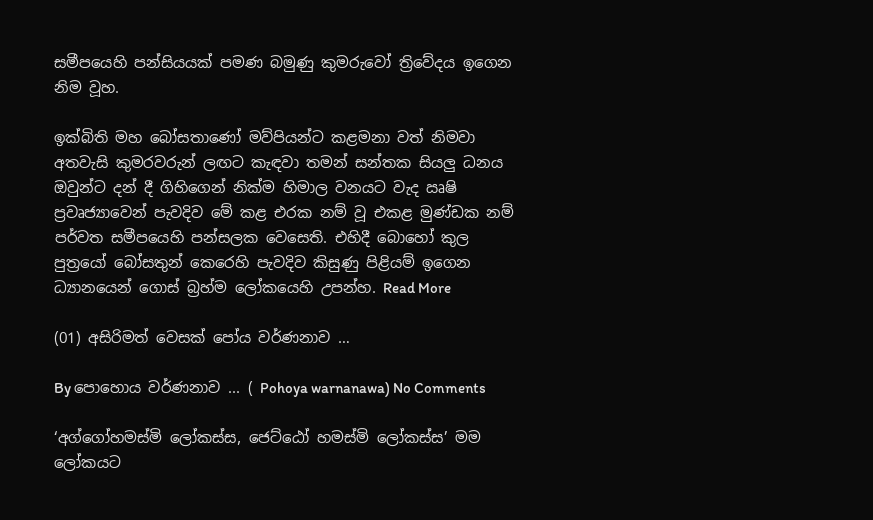සමීපයෙහි පන්සියයක් පමණ බමුණු කුමරුවෝ ත්‍රිවේදය ඉගෙන නිම වූහ.

ඉක්බිති මහ බෝසතාණෝ මව්පියන්ට කළමනා වත් නිමවා අතවැසි කුමරවරුන් ලඟට කැඳවා තමන් සන්තක සියලු ධනය ඔවුන්ට දන් දී ගිහිගෙන් නික්ම හිමාල වනයට වැද ඍෂි ප්‍රවෘජ්‍යාවෙන් පැවදිව මේ කළ එරක නම් වූ එකළ මුණ්ඩක නම් පර්වත සමීපයෙහි පන්සලක වෙසෙති. එහිදී බොහෝ කුල පුත්‍රයෝ බෝසතුන් කෙරෙහි පැවදිව කිසුණු පිළියම් ඉගෙන ධ්‍යානයෙන් ගොස් බ්‍රහ්ම ලෝකයෙහි උපන්හ. Read More

(01) අසිරිමත් වෙසක් පෝය වර්ණනාව …

By පොහොය වර්ණනාව ... ( Pohoya warnanawa) No Comments

‘අග්ගෝහමස්මි ලෝකස්ස, ජෙට්ඨෝ හමස්මි ලෝකස්ස’ මම ලෝකයට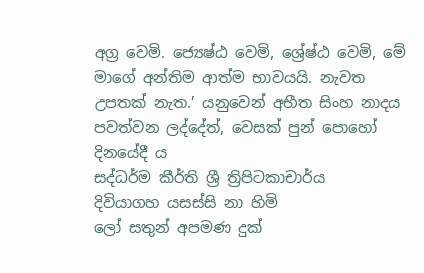අග්‍ර වෙමි. ජ්‍යෙෂ්ඨ වෙමි, ශ්‍රේෂ්ඨ වෙමි, මේ මාගේ අන්තිම ආත්ම භාවයයි. නැවත උපතක් නැත.’ යනුවෙන් අභීත සිංහ නාදය පවත්වන ලද්දේත්, වෙසක් පුන් පොහෝ දිනයේදී ය
සද්ධර්ම කීර්ති ශ්‍රී ත්‍රිපිටකාචාර්ය
දිවියාගහ යසස්සි නා හිමි
ලෝ සතුන් අපමණ දුක්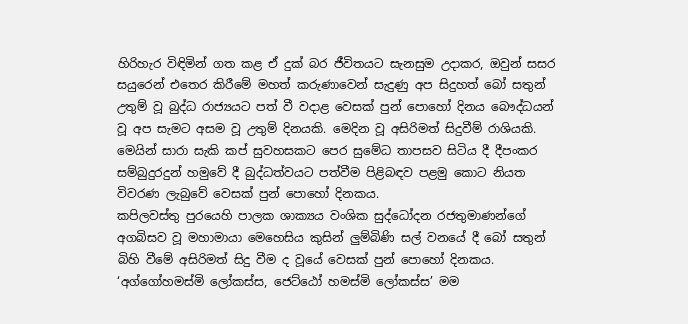හිරිහැර විඳිමින් ගත කළ ඒ දුක් බර ජීවිතයට සැනසුම උදාකර, ඔවුන් සසර සයුරෙන් එතෙර කිරීමේ මහත් කරුණාවෙන් සැදුණු අප සිදුහත් බෝ සතුන් උතුම් වූ බුද්ධ රාජ්‍යයට පත් වී වදාළ වෙසක් පුන් පොහෝ දිනය බෞද්ධයන් වූ අප සැමට අසම වූ උතුම් දිනයකි. මෙදින වූ අසිරිමත් සිදුවීම් රාශියකි.
මෙයින් සාරා සැකි කප් සුවහසකට පෙර සුමේධ තාපසව සිටිය දී දීපංකර සම්බුදුරදුන් හමුවේ දී බුද්ධත්වයට පත්වීම පිළිබඳව පළමු කොට නියත විවරණ ලැබුවේ වෙසක් පුන් පොහෝ දිනකය.
කපිලවස්තු පුරයෙහි පාලක ශාක්‍යය වංශික සුද්ධෝදන රජතුමාණන්ගේ අගබිසව වූ මහාමායා මෙහෙසිය කුසින් ලුම්බිණි සල් වනයේ දී බෝ සතුන් බිහි වීමේ අසිරිමත් සිදු වීම ද වූයේ වෙසක් පුන් පොහෝ දිනකය. ‘අග්ගෝහමස්මි ලෝකස්ස, ජෙට්ඨෝ හමස්මි ලෝකස්ස’ මම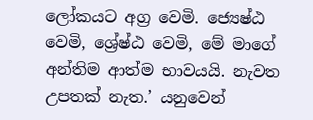ලෝකයට අග්‍ර වෙමි. ජ්‍යෙෂ්ඨ වෙමි, ශ්‍රේෂ්ඨ වෙමි, මේ මාගේ අන්තිම ආත්ම භාවයයි. නැවත උපතක් නැත.’ යනුවෙන්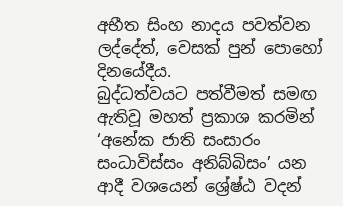අභීත සිංහ නාදය පවත්වන ලද්දේත්, වෙසක් පුන් පොහෝ දිනයේදීය.
බුද්ධත්වයට පත්වීමත් සමඟ ඇතිවූ මහත් ප්‍රකාශ කරමින් ‘අනේක ජාති සංසාරං සංධාවිස්සං අනිබ්බිසං’ යන ආදී වශයෙන් ශ්‍රේෂ්ඨ වදන්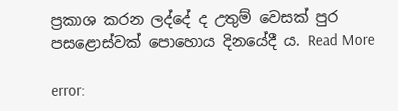ප්‍රකාශ කරන ලද්දේ ද උතුම් වෙසක් පුර පසළොස්වක් පොහොය දිනයේදී ය. Read More

error: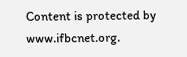Content is protected by www.ifbcnet.org.